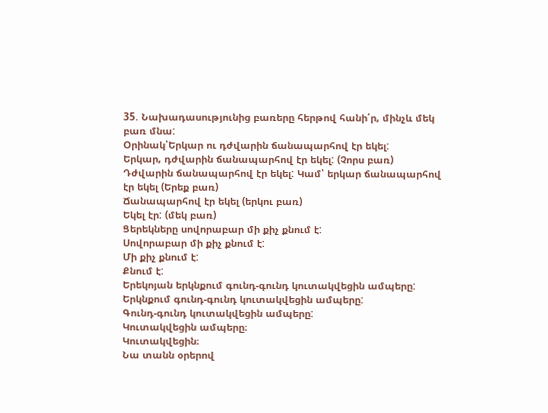35. Նախադասությունից բառերը հերթով հանի՛ր, մինչև մեկ բառ մնա:
Օրինակ՝Երկար ու դժվարին ճանապարհով էր եկել:
Երկար, դժվարին ճանապարհով էր եկել: (Չորս բառ)
Դժվարին ճանապարհով էր եկել: Կամ՝ երկար ճանապարհով էր եկել (Երեք բառ)
Ճանապարհով էր եկել (երկու բառ)
Եկել էր: (մեկ բառ)
Ցերեկները սովորաբար մի քիչ քնում է:
Սովորաբար մի քիչ քնում է:
Մի քիչ քնում է:
Քնում է:
Երեկոյան երկնքում գունդ-գունդ կուտակվեցին ամպերը:
Երկնքում գունդ-գունդ կուտակվեցին ամպերը:
Գունդ-գունդ կուտակվեցին ամպերը:
Կուտակվեցին ամպերը։
Կուտակվեցին։
Նա տանն օրերով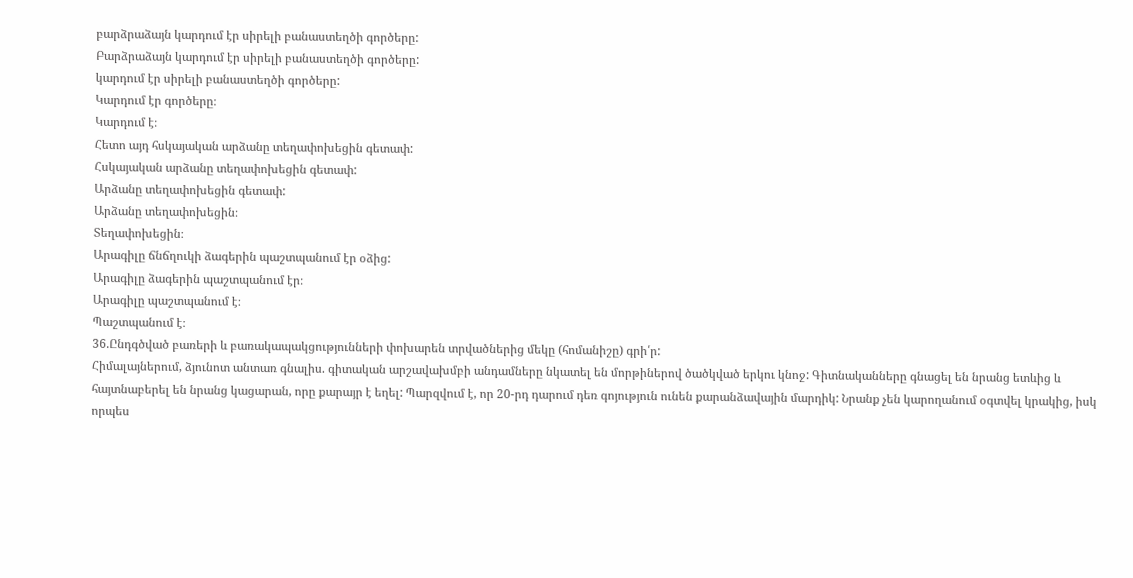բարձրաձայն կարդում էր սիրելի բանաստեղծի գործերը:
Բարձրաձայն կարդում էր սիրելի բանաստեղծի գործերը:
կարդում էր սիրելի բանաստեղծի գործերը:
Կարդում էր գործերը։
Կարդում է։
Հետո այդ հսկայական արձանը տեղափոխեցին գետափ:
Հսկայական արձանը տեղափոխեցին գետափ:
Արձանը տեղափոխեցին գետափ:
Արձանը տեղափոխեցին։
Տեղափոխեցին։
Արագիլը ճնճղուկի ձագերին պաշտպանում էր օձից:
Արագիլը ձագերին պաշտպանում էր։
Արագիլը պաշտպանում է։
Պաշտպանում է։
36.Ընդգծված բառերի և բառակապակցությունների փոխարեն տրվածներից մեկը (հոմանիշը) գրի՛ր:
Հիմալայներում, ձյունոտ անտառ գնալիս. գիտական արշավախմբի անդամները նկատել են մորթիներով ծածկված երկու կնոջ: Գիտնականները գնացել են նրանց ետևից և հայտնաբերել են նրանց կացարան, որը քարայր է եղել: Պարզվում է, որ 20-րդ դարում դեռ գոյություն ունեն քարանձավային մարդիկ: Նրանք չեն կարողանում օգտվել կրակից, իսկ որպես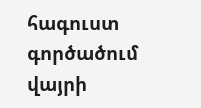հագուստ գործածում վայրի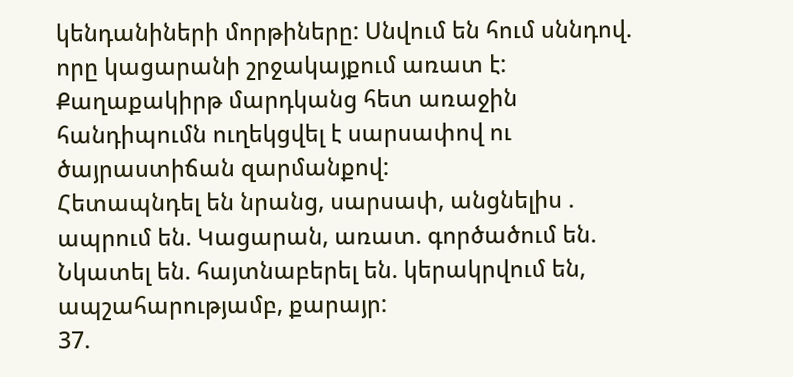կենդանիների մորթիները: Սնվում են հում սննդով. որը կացարանի շրջակայքում առատ է: Քաղաքակիրթ մարդկանց հետ առաջին հանդիպումն ուղեկցվել է սարսափով ու ծայրաստիճան զարմանքով:
Հետապնդել են նրանց, սարսափ, անցնելիս . ապրում են. Կացարան, առատ. գործածում են. Նկատել են. հայտնաբերել են. կերակրվում են, ապշահարությամբ, քարայր:
37.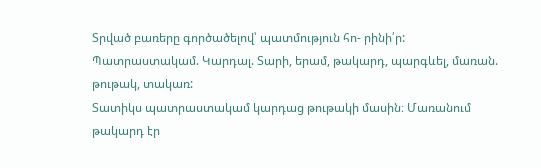Տրված բառերը գործածելով՝ պատմություն հո- րինի՛ր:
Պատրաստակամ. Կարդալ. Տարի, երամ, թակարդ, պարգևել, մառան. թութակ, տակառ:
Տատիկս պատրաստակամ կարդաց թութակի մասին։ Մառանում թակարդ էր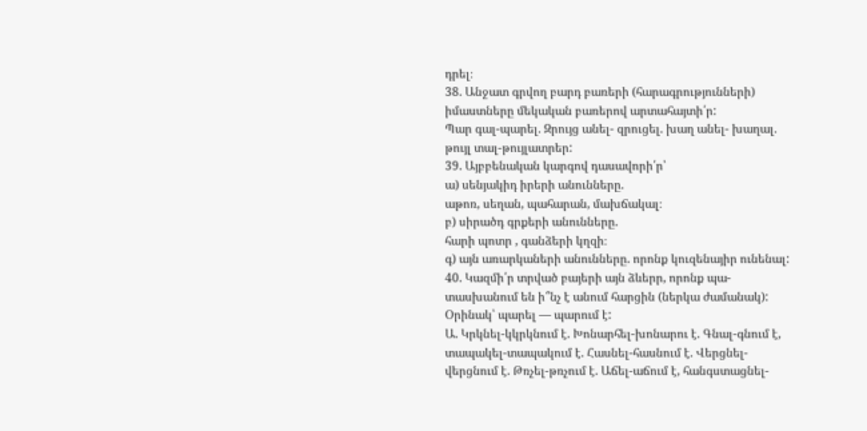դրել։
38. Անջատ գրվող բարդ բառերի (հարագրությունների) իմաստները մեկական բառերով արտահայտի՛ր:
Պար գալ-պարել. Զրույց անել- զրուցել. խաղ անել- խաղալ. թույլ տալ-թույլատրեր:
39. Այբբենական կարգով դասավորի՛ր՝
ա) սենյակիդ իրերի անունները.
աթոռ, սեղան, պահարան, մախճակալ։
բ) սիրածդ գրքերի անունները.
հարի պոտր , գանձերի կղզի։
գ) այն առարկաների անունները. որոնք կուզենայիր ունենալ:
40. Կազմի՛ր տրված բայերի այն ձևերր, որոնք պա- տասխանում են ի՞նչ է անում հարցին (ներկա ժամանակ):
Օրինակ՝ պարել — պարում է:
Ա. Կրկնել-կկրկնում է. Խոնարհել-խոնարու է. Գնալ-գնում է, տապակել-տապակում է. Հասնել-հասնում է. Վերցնել-վերցնում է. Թռչել-թռչում է. Աճել-աճում է, հանգստացնել-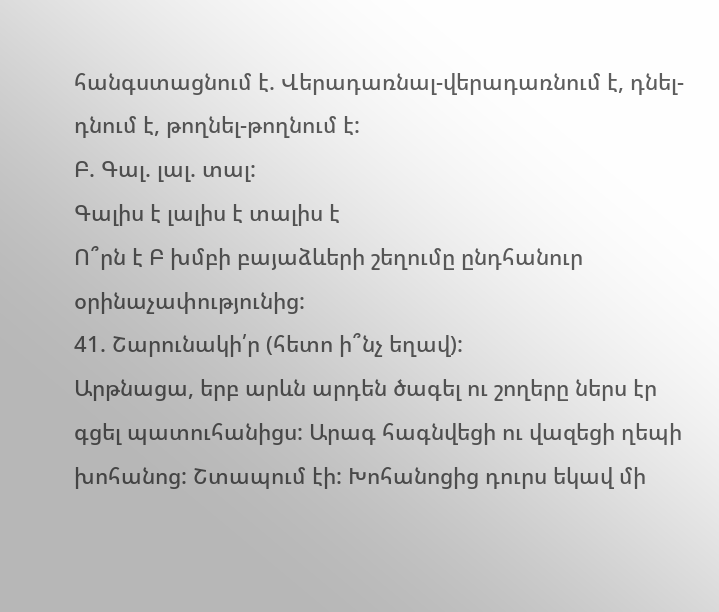հանգստացնում է. Վերադառնալ-վերադառնում է, դնել- դնում է, թողնել-թողնում է:
Բ. Գալ. լալ. տալ:
Գալիս է լալիս է տալիս է
Ո՞րն է Բ խմբի բայաձևերի շեղումը ընդհանուր օրինաչափությունից:
41. Շարունակի՛ր (հետո ի՞նչ եղավ):
Արթնացա, երբ արևն արդեն ծագել ու շողերը ներս էր գցել պատուհանիցս: Արագ հագնվեցի ու վազեցի ղեպի խոհանոց: Շտապում էի: Խոհանոցից դուրս եկավ մի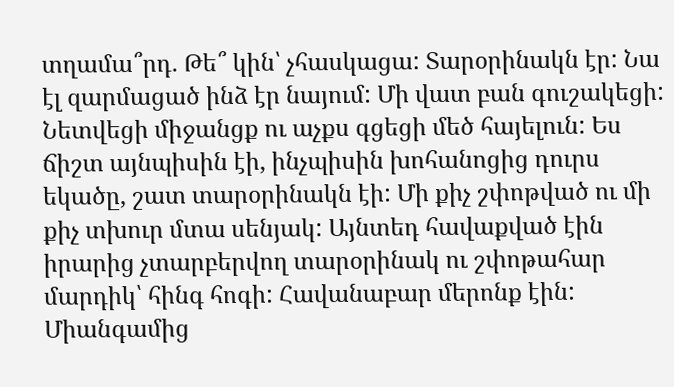տղամա՞րդ. Թե՞ կին՝ չհասկացա: Տարօրինակն էր: Նա էլ զարմացած ինձ էր նայում: Մի վատ բան գուշակեցի: Նետվեցի միջանցք ու աչքս գցեցի մեծ հայելուն: Ես ճիշտ այնպիսին էի, ինչպիսին խոհանոցից դուրս եկածը, շատ տարօրինակն էի: Մի քիչ շփոթված ու մի քիչ տխուր մտա սենյակ: Այնտեդ հավաքված էին իրարից չտարբերվող տարօրինակ ու շփոթահար մարդիկ՝ հինգ հոգի: Հավանաբար մերոնք էին: Միանգամից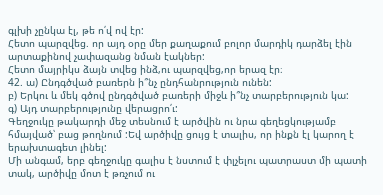գլխի չընկա էլ, թե ո՛վ ով էր:
Հետո պարզվեց. որ այդ օրը մեր քաղաքում բոլոր մարդիկ դարձել էին արտաքինով չափազանց նման էակներ:
Հետո մայրիկս ձայն տվեց ինձ,ու պարզվեց,որ երազ էր։
42. ա) Ընդգծված բառերն ի՞նչ ընդհանրություն ունեն:
բ) Երկու և մեկ գծով ընդգծված բառերի միջև ի՞նչ տարբերություն կա:
գ) Այդ տարբերությունը վերացրո՛ւ:
Գեղջուկը թակարդի մեջ տեսնում է արծվին ու նրա գեղեցկությամբ հմայված՝ բաց թողնում :Եվ արծիվը ցույց է տալիս, որ ինքն էլ կարող է երախտագետ լինել:
Մի անգամ, երբ գեղջուկը գալիս է նստում է փլչելու պատրաստ մի պատի տակ, արծիվը մոտ է թռչում ու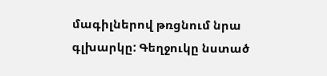մագիլներով թռցնում նրա գլխարկը: Գեղջուկը նստած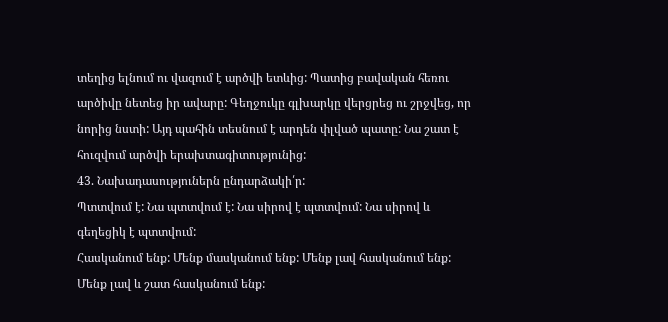տեղից ելնում ու վազում է արծվի ետևից: Պատից բավական հեռու արծիվը նետեց իր ավարը: Գեղջուկը գլխարկը վերցրեց ու շրջվեց, որ նորից նստի: Այդ պահին տեսնում է արդեն փլված պատը: Նա շատ է հուզվում արծվի երախտագիտությունից:
43. Նախադասություներն ընդարձակի՛ր:
Պտտվում է: Նա պտտվում է: Նա սիրով է պտտվում: Նա սիրով և գեղեցիկ է պտտվում:
Հասկանում ենք: Մենք մասկանում ենք: Մենք լավ հասկանում ենք: Մենք լավ և շատ հասկանում ենք: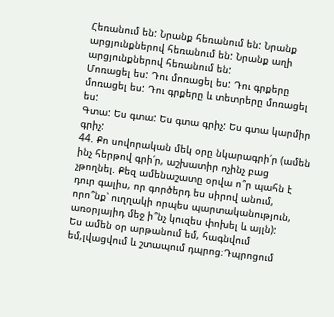Հեռանում են: Նրանք հեռանում են: Նրանք արցյունքներով հեռանում են: Նրանք աղի արցյունքներով հեռանում են:
Մոռացել ես: Դու մոռացել ես: Դու գրքերը մոռացել ես: Դու գրքերը և տետրերը մոռացել ես:
Գտա: Ես գտա: Ես գտա գրիչ: Ես գտա կարմիր գրիչ:
44. Քո սովորական մեկ օրը նկարագրի՛ր (ամեն ինչ հերթով գրի՛ր, աշխատիր ոչինչ բաց չթողնել. Քեզ ամենաշատը օրվա ո՞ր պահն է դուր գալիս, որ գործերդ ես սիրով անում, որո՞նք՝ ուղղակի որպես պարտականություն, առօրյայիդ մեջ ի՞նչ կուզես փոխել և այլն):
Ես ամեն օր արթանում եմ, հագնվում եմ,լվացվում և շտապում դպրոց։Դպրոցում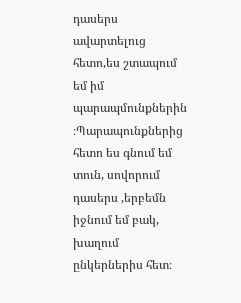դասերս ավարտելուց հետո,ես շտապում եմ իմ պարապմունքներին ։Պարապունքներից հետո ես գնում եմ տուն, սովորում դասերս ,երբեմն իջնում եմ բակ, խաղում ընկերներիս հետ։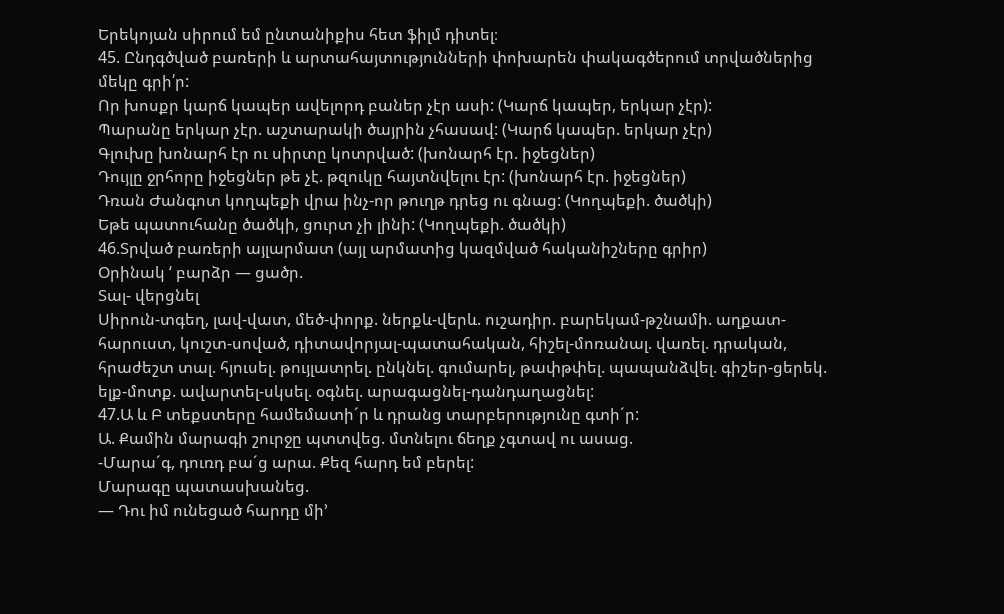Երեկոյան սիրում եմ ընտանիքիս հետ ֆիլմ դիտել։
45. Ընդգծված բառերի և արտահայտությունների փոխարեն փակագծերում տրվածներից մեկը գրի՛ր:
Որ խոսքր կարճ կապեր ավելորդ բաներ չէր ասի: (Կարճ կապեր, երկար չէր):
Պարանը երկար չէր. աշտարակի ծայրին չհասավ: (Կարճ կապեր. երկար չէր)
Գլուխը խոնարհ էր ու սիրտը կոտրված: (խոնարհ էր. իջեցներ)
Դույլը ջրհորը իջեցներ թե չէ. թզուկը հայտնվելու էր: (խոնարհ էր. իջեցներ)
Դռան Ժանգոտ կողպեքի վրա ինչ-որ թուղթ դրեց ու գնաց: (Կողպեքի. ծածկի)
Եթե պատուհանը ծածկի, ցուրտ չի լինի: (Կողպեքի. ծածկի)
46.Տրված բառերի այլարմատ (այլ արմատից կազմված հականիշները գրիր)
Օրինակ ‘ բարձր — ցածր.
Տալ- վերցնել
Սիրուն-տգեղ, լավ-վատ, մեծ-փորք. ներքև-վերև. ուշադիր. բարեկամ-թշնամի. աղքատ-հարուստ, կուշտ-սոված, դիտավորյալ-պատահական, հիշել-մոռանալ. վառել. դրական, հրաժեշտ տալ. հյուսել. թույլատրել. ընկնել. գումարել, թափթփել. պապանձվել. գիշեր-ցերեկ. ելք-մոտք. ավարտել-սկսել. օգնել. արագացնել-դանդաղացնել:
47.Ա և Բ տեքստերը համեմատի´ր և դրանց տարբերությունը գտի´ր:
Ա. Քամին մարագի շուրջը պտտվեց. մտնելու ճեղք չգտավ ու ասաց.
-Մարա´գ, դուռդ բա´ց արա. Քեզ հարդ եմ բերել:
Մարագը պատասխանեց.
— Դու իմ ունեցած հարդը մի’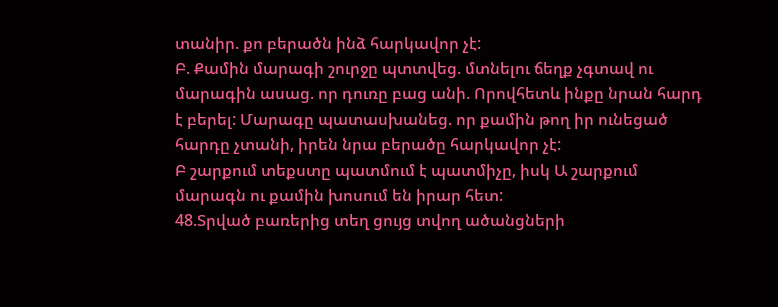տանիր. քո բերածն ինձ հարկավոր չէ:
Բ. Քամին մարագի շուրջը պտտվեց. մտնելու ճեղք չգտավ ու մարագին ասաց. որ դուռը բաց անի. Որովհետև ինքը նրան հարդ է բերել: Մարագը պատասխանեց. որ քամին թող իր ունեցած հարդը չտանի, իրեն նրա բերածը հարկավոր չէ:
Բ շարքում տեքստը պատմում է պատմիչը, իսկ Ա շարքում մարագն ու քամին խոսում են իրար հետ:
48.Տրված բառերից տեղ ցույց տվող ածանցների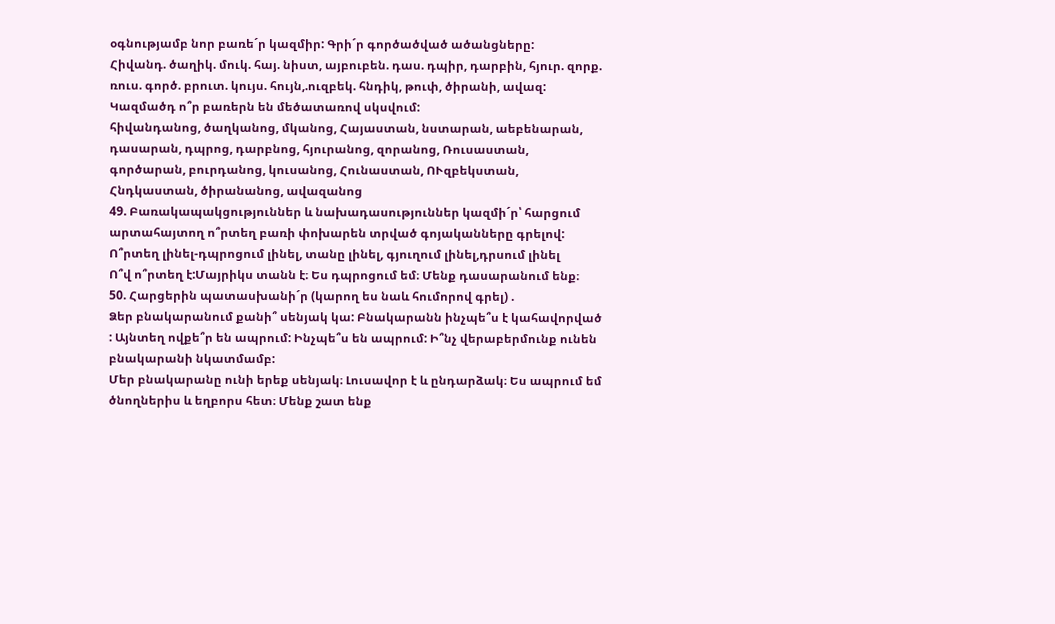օգնությամբ նոր բառե´ր կազմիր: Գրի´ր գործածված ածանցները:
Հիվանդ. ծաղիկ. մուկ. հայ. նիստ, այբուբեն. դաս. դպիր, դարբին, հյուր. զորք. ռուս. գործ. բրուտ. կույս. հույն,.ուզբեկ. հնդիկ, թուփ, ծիրանի, ավազ:
Կազմածդ ո՞ր բառերն են մեծատառով սկսվում:
հիվանդանոց, ծաղկանոց, մկանոց, Հայաստան, նստարան, աեբենարան, դասարան, դպրոց, դարբնոց, հյուրանոց, զորանոց, Ռուսաստան, գործարան, բուրդանոց, կուսանոց, Հունաստան, ՈՒզբեկստան, Հնդկաստան, ծիրանանոց, ավազանոց
49. Բառակապակցություններ և նախադասություններ կազմի´ր՝ հարցում արտահայտող ո՞րտեղ բառի փոխարեն տրված գոյականները գրելով:
Ո՞րտեղ լինել-դպրոցում լինել, տանը լինել, գյուղում լինել,դրսում լինել
Ո՞վ ո՞րտեղ է:Մայրիկս տանն է։ Ես դպրոցում եմ։ Մենք դասարանում ենք։
50. Հարցերին պատասխանի´ր (կարող ես նաև հումորով գրել) .
Ձեր բնակարանում քանի՞ սենյակ կա: Բնակարանն ինչպե՞ս է կահավորված : Այնտեղ ովքե՞ր են ապրում: Ինչպե՞ս են ապրում: Ի՞նչ վերաբերմունք ունեն բնակարանի նկատմամբ:
Մեր բնակարանը ունի երեք սենյակ։ Լուսավոր է և ընդարձակ։ Ես ապրում եմ ծնողներիս և եղբորս հետ։ Մենք շատ ենք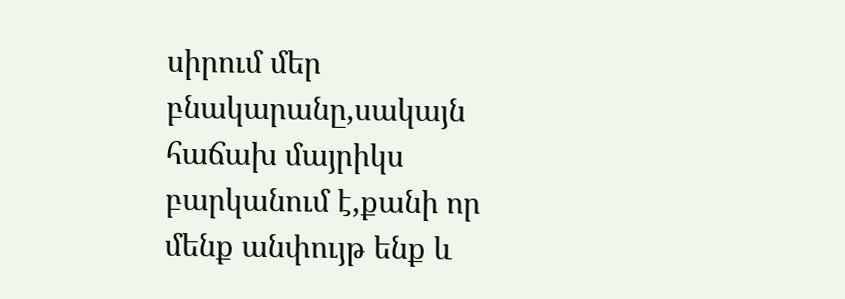սիրում մեր բնակարանը,սակայն հաճախ մայրիկս բարկանում է,քանի որ մենք անփույթ ենք և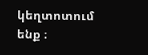կեղտոտում ենք ։